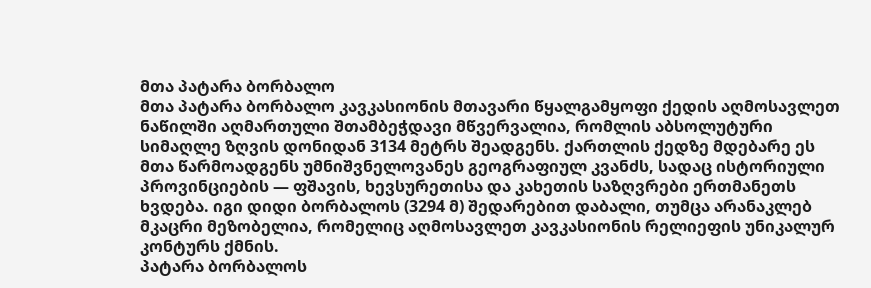მთა პატარა ბორბალო
მთა პატარა ბორბალო კავკასიონის მთავარი წყალგამყოფი ქედის აღმოსავლეთ ნაწილში აღმართული შთამბეჭდავი მწვერვალია, რომლის აბსოლუტური სიმაღლე ზღვის დონიდან 3134 მეტრს შეადგენს. ქართლის ქედზე მდებარე ეს მთა წარმოადგენს უმნიშვნელოვანეს გეოგრაფიულ კვანძს, სადაც ისტორიული პროვინციების — ფშავის, ხევსურეთისა და კახეთის საზღვრები ერთმანეთს ხვდება. იგი დიდი ბორბალოს (3294 მ) შედარებით დაბალი, თუმცა არანაკლებ მკაცრი მეზობელია, რომელიც აღმოსავლეთ კავკასიონის რელიეფის უნიკალურ კონტურს ქმნის.
პატარა ბორბალოს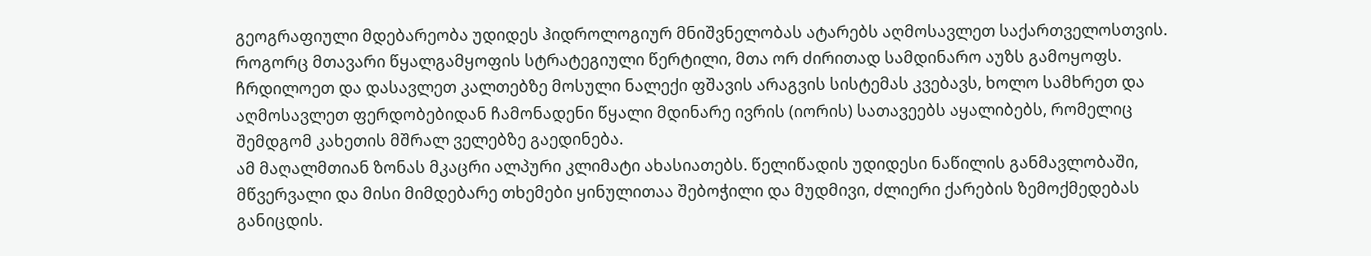გეოგრაფიული მდებარეობა უდიდეს ჰიდროლოგიურ მნიშვნელობას ატარებს აღმოსავლეთ საქართველოსთვის. როგორც მთავარი წყალგამყოფის სტრატეგიული წერტილი, მთა ორ ძირითად სამდინარო აუზს გამოყოფს. ჩრდილოეთ და დასავლეთ კალთებზე მოსული ნალექი ფშავის არაგვის სისტემას კვებავს, ხოლო სამხრეთ და აღმოსავლეთ ფერდობებიდან ჩამონადენი წყალი მდინარე ივრის (იორის) სათავეებს აყალიბებს, რომელიც შემდგომ კახეთის მშრალ ველებზე გაედინება.
ამ მაღალმთიან ზონას მკაცრი ალპური კლიმატი ახასიათებს. წელიწადის უდიდესი ნაწილის განმავლობაში, მწვერვალი და მისი მიმდებარე თხემები ყინულითაა შებოჭილი და მუდმივი, ძლიერი ქარების ზემოქმედებას განიცდის.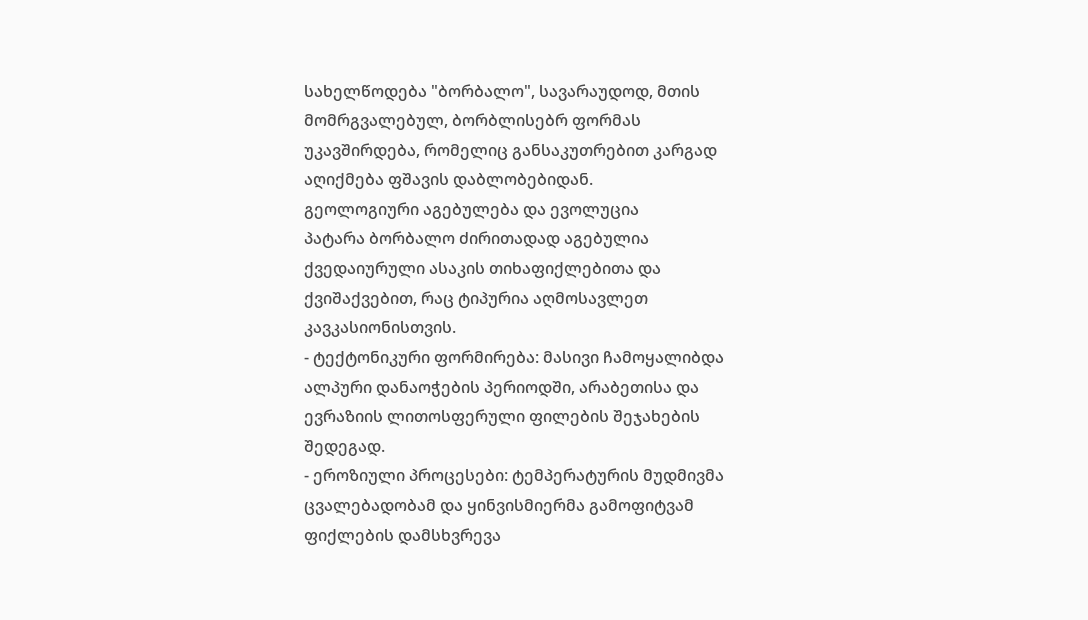სახელწოდება "ბორბალო", სავარაუდოდ, მთის მომრგვალებულ, ბორბლისებრ ფორმას უკავშირდება, რომელიც განსაკუთრებით კარგად აღიქმება ფშავის დაბლობებიდან.
გეოლოგიური აგებულება და ევოლუცია
პატარა ბორბალო ძირითადად აგებულია ქვედაიურული ასაკის თიხაფიქლებითა და ქვიშაქვებით, რაც ტიპურია აღმოსავლეთ კავკასიონისთვის.
- ტექტონიკური ფორმირება: მასივი ჩამოყალიბდა ალპური დანაოჭების პერიოდში, არაბეთისა და ევრაზიის ლითოსფერული ფილების შეჯახების შედეგად.
- ეროზიული პროცესები: ტემპერატურის მუდმივმა ცვალებადობამ და ყინვისმიერმა გამოფიტვამ ფიქლების დამსხვრევა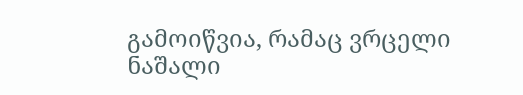გამოიწვია, რამაც ვრცელი ნაშალი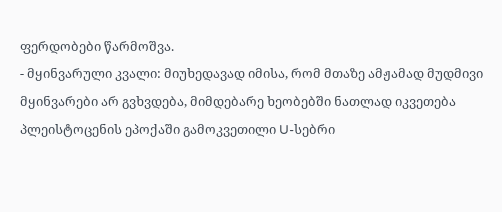ფერდობები წარმოშვა.
- მყინვარული კვალი: მიუხედავად იმისა, რომ მთაზე ამჟამად მუდმივი მყინვარები არ გვხვდება, მიმდებარე ხეობებში ნათლად იკვეთება პლეისტოცენის ეპოქაში გამოკვეთილი U-სებრი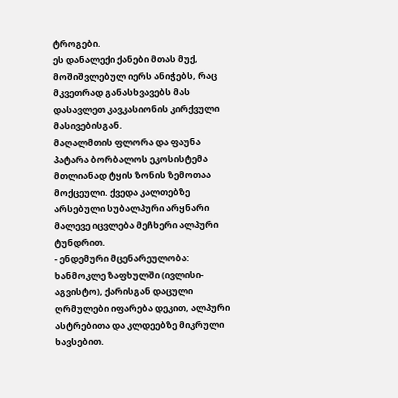ტროგები.
ეს დანალექი ქანები მთას მუქ, მოშიშვლებულ იერს ანიჭებს, რაც მკვეთრად განასხვავებს მას დასავლეთ კავკასიონის კირქვული მასივებისგან.
მაღალმთის ფლორა და ფაუნა
პატარა ბორბალოს ეკოსისტემა მთლიანად ტყის ზონის ზემოთაა მოქცეული. ქვედა კალთებზე არსებული სუბალპური არყნარი მალევე იცვლება მეჩხერი ალპური ტუნდრით.
- ენდემური მცენარეულობა: ხანმოკლე ზაფხულში (ივლისი-აგვისტო), ქარისგან დაცული ღრმულები იფარება დეკით, ალპური ასტრებითა და კლდეებზე მიკრული ხავსებით.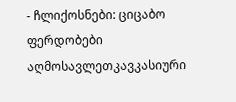- ჩლიქოსნები: ციცაბო ფერდობები აღმოსავლეთკავკასიური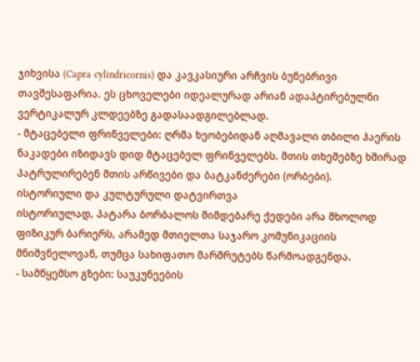ჯიხვისა (Capra cylindricornis) და კავკასიური არჩვის ბუნებრივი თავშესაფარია. ეს ცხოველები იდეალურად არიან ადაპტირებულნი ვერტიკალურ კლდეებზე გადასაადგილებლად.
- მტაცებელი ფრინველები: ღრმა ხეობებიდან აღმავალი თბილი ჰაერის ნაკადები იზიდავს დიდ მტაცებელ ფრინველებს. მთის თხემებზე ხშირად პატრულირებენ მთის არწივები და ბატკანძერები (ორბები).
ისტორიული და კულტურული დატვირთვა
ისტორიულად, პატარა ბორბალოს მიმდებარე ქედები არა მხოლოდ ფიზიკურ ბარიერს, არამედ მთიელთა საჯარო კომუნიკაციის მნიშვნელოვან, თუმცა სახიფათო მარშრუტებს წარმოადგენდა.
- სამწყემსო გზები: საუკუნეების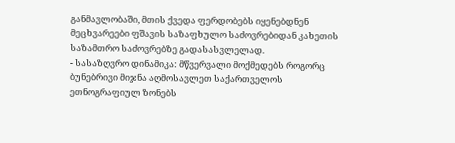განმავლობაში, მთის ქვედა ფერდობებს იყენებდნენ მეცხვარეები ფშავის საზაფხულო საძოვრებიდან კახეთის საზამთრო საძოვრებზე გადასასვლელად.
- სასაზღვრო დინამიკა: მწვერვალი მოქმედებს როგორც ბუნებრივი მიჯნა აღმოსავლეთ საქართველოს ეთნოგრაფიულ ზონებს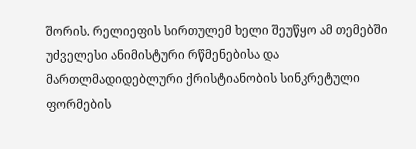შორის. რელიეფის სირთულემ ხელი შეუწყო ამ თემებში უძველესი ანიმისტური რწმენებისა და მართლმადიდებლური ქრისტიანობის სინკრეტული ფორმების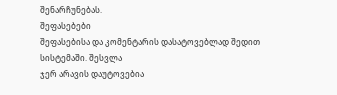შენარჩუნებას.
შეფასებები
შეფასებისა და კომენტარის დასატოვებლად შედით სისტემაში. შესვლა
ჯერ არავის დაუტოვებია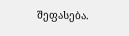შეფასება.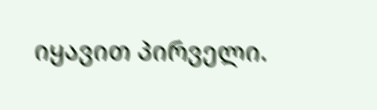იყავით პირველი.